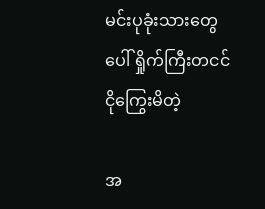မင်းပုခုံးသားတွေပေါ် ရှိုက်ကြီးတငင် ငိုကြွေးမိတဲ့

အ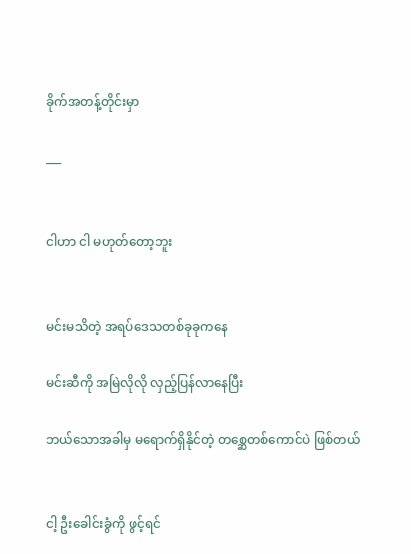ခိုက်အတန့်တိုင်းမှာ

___


ငါဟာ ငါ မဟုတ်တော့ဘူး


မင်းမသိတဲ့ အရပ်ဒေသတစ်ခုခုကနေ

မင်းဆီကို အမြဲလိုလို လှည့်ပြန်လာနေပြီး

ဘယ်သောအခါမှ မရောက်ရှိနိုင်တဲ့ တစ္ဆေတစ်ကောင်ပဲ ဖြစ်တယ်


ငါ့ ဦးခေါင်းခွံကို ဖွင့်ရင်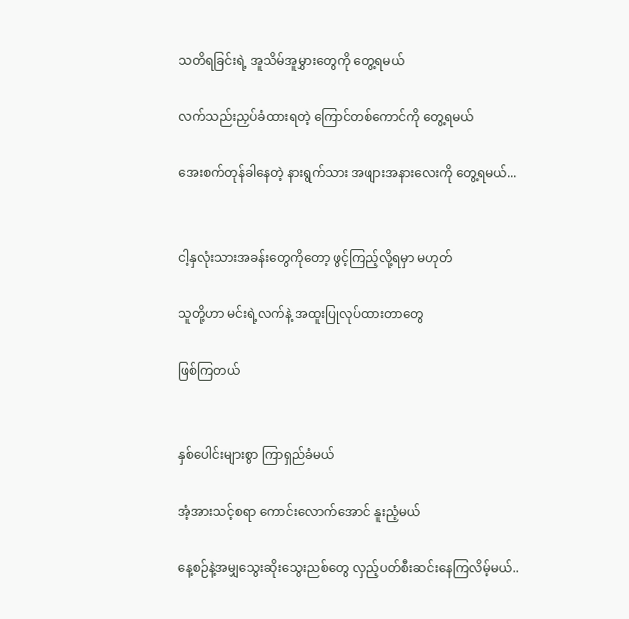သတိရခြင်းရဲ့ အူသိမ်အူမွှားတွေကို တွေ့ရမယ်

လက်သည်းညှပ်ခံထားရတဲ့ ကြောင်တစ်ကောင်ကို တွေ့ရမယ်

အေးစက်တုန်ခါနေတဲ့ နားရွက်သား အဖျားအနားလေးကို တွေ့ရမယ်...


ငါ့နှလုံးသားအခန်းတွေကိုတော့ ဖွင့်ကြည့်လို့ရမှာ မဟုတ်

သူတို့ဟာ မင်းရဲ့လက်နဲ့ အထူးပြုလုပ်ထားတာတွေ

ဖြစ်ကြတယ်


နှစ်ပေါင်းများစွာ ကြာရှည်ခံမယ်

အံ့အားသင့်စရာ ကောင်းလောက်အောင် နူးညံ့မယ်

နေ့စဉ်နဲ့အမျှသွေးဆိုးသွေးညစ်တွေ လှည့်ပတ်စီးဆင်းနေကြလိမ့်မယ်..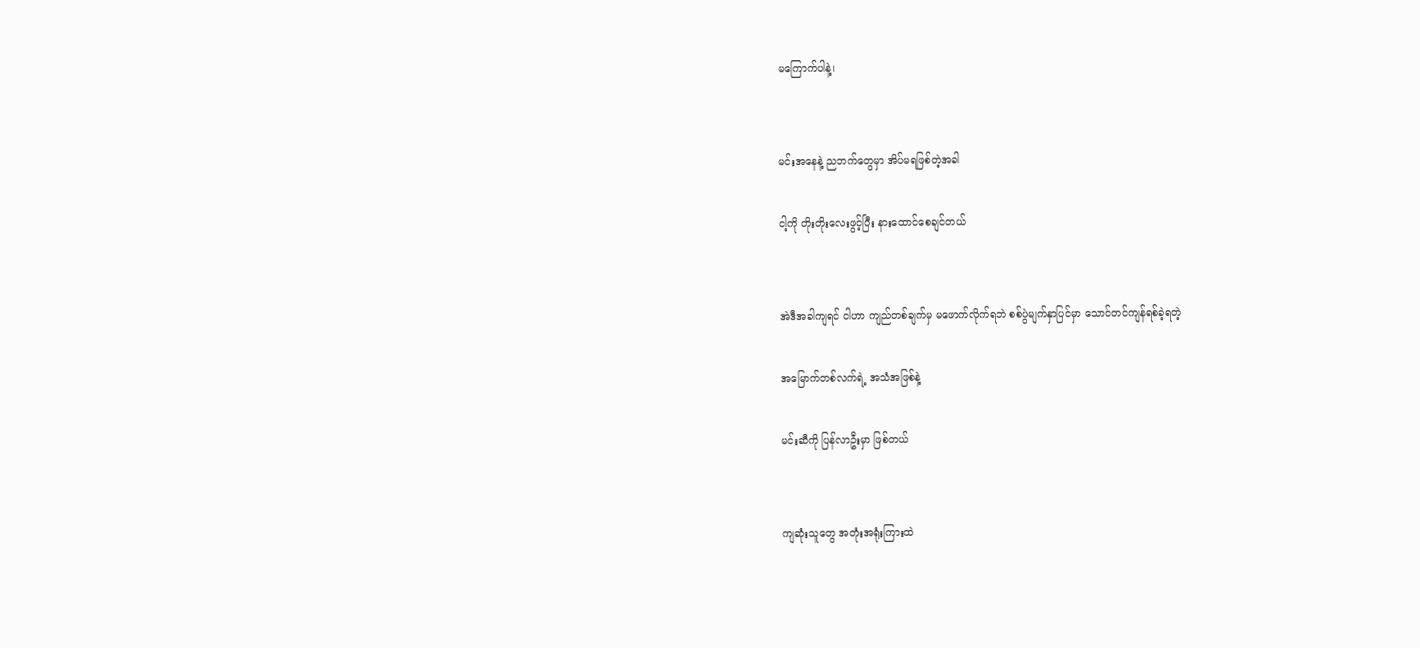မကြောက်ပါနဲ့၊


မင်းအနေနဲ့ ညဘက်တွေမှာ အိပ်မရဖြစ်တဲ့အခါ

ငါ့ကို တိုးတိုးလေးဖွင့်ပြီး နားထောင်စေချင်တယ်


အဲဒီအခါကျရင် ငါဟာ ကျည်တစ်ချက်မှ မဖောက်လိုက်ရဘဲ စစ်ပွဲမျက်နှာပြင်မှာ သောင်တင်ကျန်ရစ်ခဲ့ရတဲ့

အမြောက်တစ်လက်ရဲ့ အသံအဖြစ်နဲ့

မင်းဆီကို ပြန်လာဦးမှာ ဖြစ်တယ်


ကျဆုံးသူတွေ အတုံးအရုံးကြားထဲ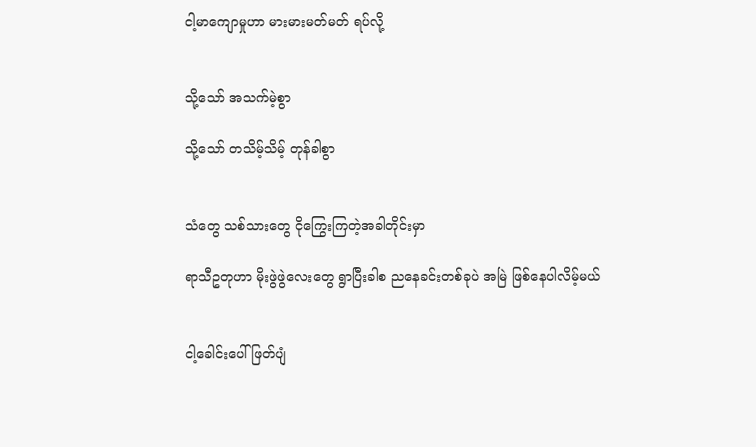ငါ့မာကျောမှုဟာ မားမားမတ်မတ် ရပ်လို့


သို့သော် အသက်မဲ့စွာ

သို့သော် တသိမ့်သိမ့် တုန်ခါစွာ


သံတွေ သစ်သားတွေ ငိုကြွေးကြတဲ့အခါတိုင်းမှာ

ရာသီဥတုဟာ မိုးဖွဲဖွဲလေးတွေ ရွာပြီးခါစ ညနေခင်းတစ်ခုပဲ အမြဲ ဖြစ်နေပါလိမ့်မယ်


ငါ့ခေါင်းပေါ် ဖြတ်ပျံ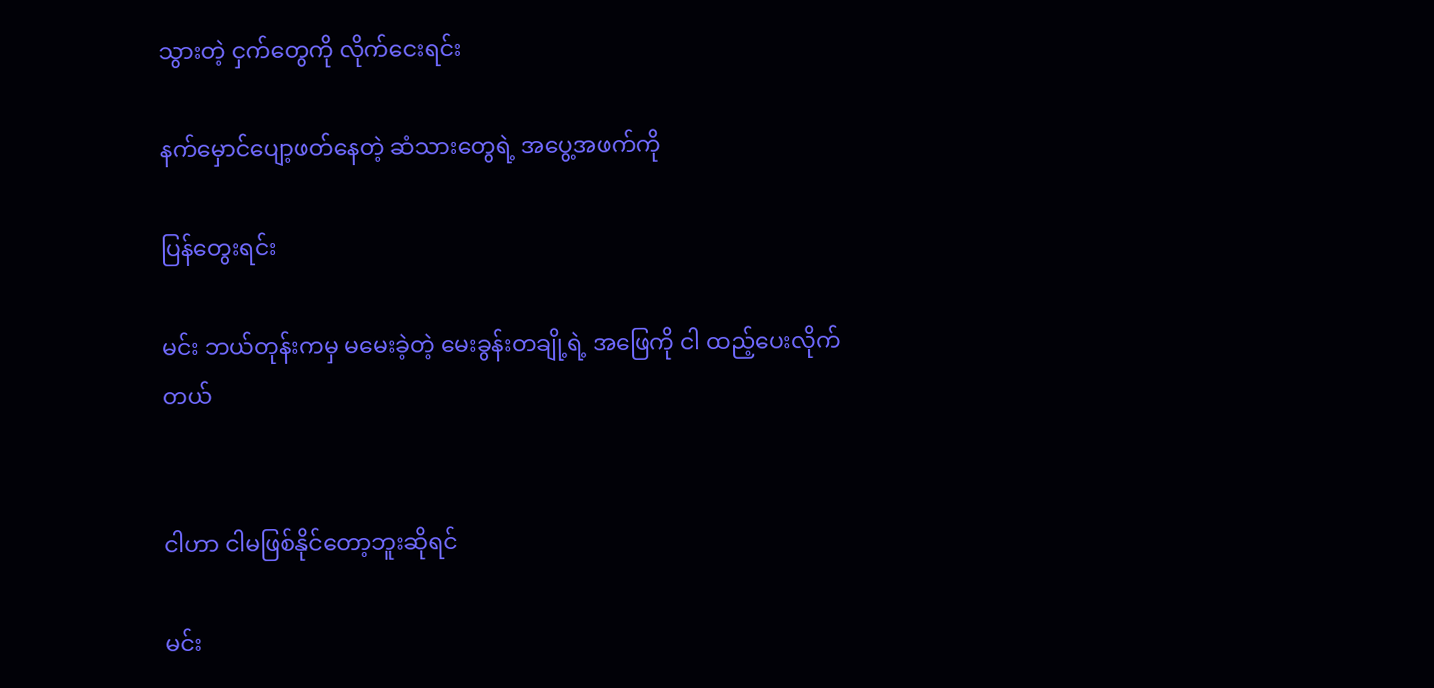သွားတဲ့ ငှက်တွေကို လိုက်ငေးရင်း

နက်မှောင်ပျော့ဖတ်နေတဲ့ ဆံသားတွေရဲ့ အပွေ့အဖက်ကို

ပြန်တွေးရင်း

မင်း ဘယ်တုန်းကမှ မမေးခဲ့တဲ့ မေးခွန်းတချို့ရဲ့ အဖြေကို ငါ ထည့်ပေးလိုက်တယ်


ငါဟာ ငါမဖြစ်နိုင်တော့ဘူးဆိုရင်

မင်း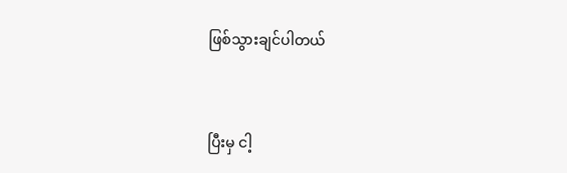ဖြစ်သွားချင်ပါတယ်


ပြီးမှ ငါ့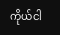ကိုယ်ငါ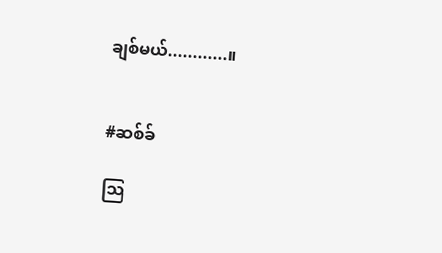ချစ်မယ်............။


#ဆစ်ခ်

သြ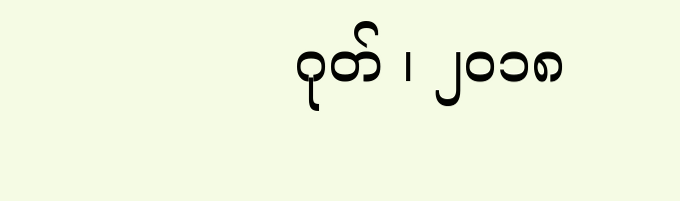ဂုတ် ၊ ၂ဝ၁၈